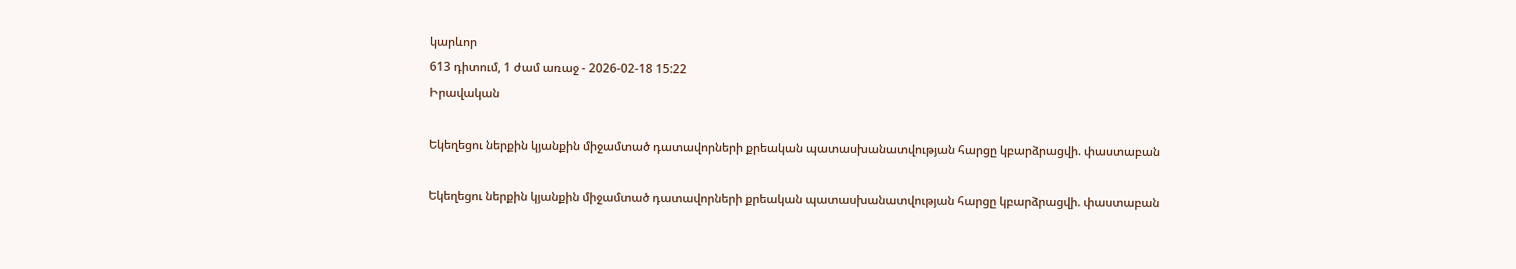կարևոր
613 դիտում, 1 ժամ առաջ - 2026-02-18 15:22
Իրավական

Եկեղեցու ներքին կյանքին միջամտած դատավորների քրեական պատասխանատվության հարցը կբարձրացվի. փաստաբան

Եկեղեցու ներքին կյանքին միջամտած դատավորների քրեական պատասխանատվության հարցը կբարձրացվի. փաստաբան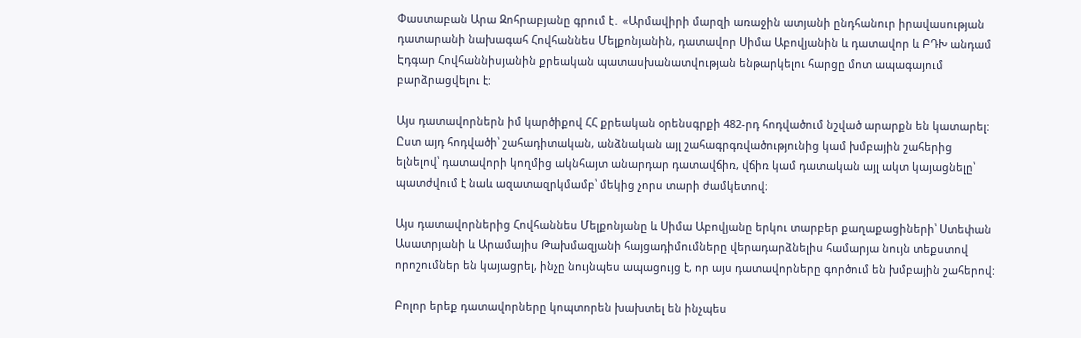Փաստաբան Արա Զոհրաբյանը գրում է․ «Արմավիրի մարզի առաջին ատյանի ընդհանուր իրավասության դատարանի նախագահ Հովհաննես Մելքոնյանին, դատավոր Սիմա Աբովյանին և դատավոր և ԲԴԽ անդամ Էդգար Հովհաննիսյանին քրեական պատասխանատվության ենթարկելու հարցը մոտ ապագայում բարձրացվելու է:

Այս դատավորներն իմ կարծիքով ՀՀ քրեական օրենսգրքի 482-րդ հոդվածում նշված արարքն են կատարել: Ըստ այդ հոդվածի՝ շահադիտական, անձնական այլ շահագրգռվածությունից կամ խմբային շահերից ելնելով՝ դատավորի կողմից ակնհայտ անարդար դատավճիռ, վճիռ կամ դատական այլ ակտ կայացնելը՝ պատժվում է նաև ազատազրկմամբ՝ մեկից չորս տարի ժամկետով։

Այս դատավորներից Հովհաննես Մելքոնյանը և Սիմա Աբովյանը երկու տարբեր քաղաքացիների՝ Ստեփան Ասատրյանի և Արամայիս Թախմազյանի հայցադիմումները վերադարձնելիս համարյա նույն տեքստով որոշումներ են կայացրել, ինչը նույնպես ապացույց է, որ այս դատավորները գործում են խմբային շահերով:

Բոլոր երեք դատավորները կոպտորեն խախտել են ինչպես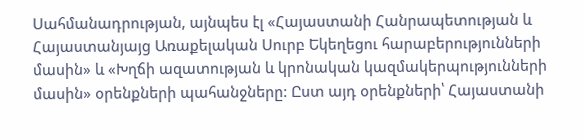Սահմանադրության, այնպես էլ «Հայաստանի Հանրապետության և Հայաստանյայց Առաքելական Սուրբ Եկեղեցու հարաբերությունների մասին» և «Խղճի ազատության և կրոնական կազմակերպությունների մասին» օրենքների պահանջները: Ըստ այդ օրենքների՝ Հայաստանի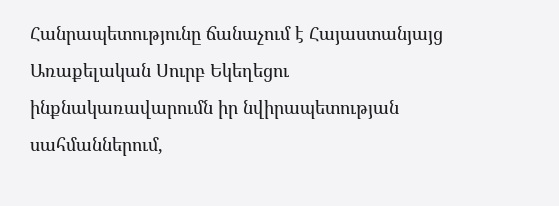Հանրապետությունը ճանաչում է Հայաստանյայց Առաքելական Սուրբ Եկեղեցու ինքնակառավարումն իր նվիրապետության սահմաններում,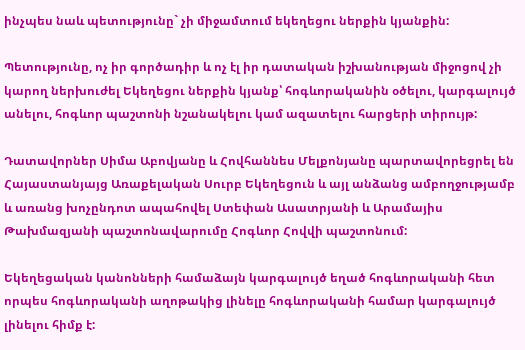ինչպես նաև պետությունը` չի միջամտում եկեղեցու ներքին կյանքին:

Պետությունը, ոչ իր գործադիր և ոչ էլ իր դատական իշխանության միջոցով չի կարող ներխուժել Եկեղեցու ներքին կյանք՝ հոգևորականին օծելու, կարգալույծ անելու, հոգևոր պաշտոնի նշանակելու կամ ազատելու հարցերի տիրույթ:

Դատավորներ Սիմա Աբովյանը և Հովհաննես Մելքոնյանը պարտավորեցրել են Հայաստանյայց Առաքելական Սուրբ Եկեղեցուն և այլ անձանց ամբողջությամբ և առանց խոչընդոտ ապահովել Ստեփան Ասատրյանի և Արամայիս Թախմազյանի պաշտոնավարումը Հոգևոր Հովվի պաշտոնում:

Եկեղեցական կանոնների համաձայն կարգալույծ եղած հոգևորականի հետ որպես հոգևորականի աղոթակից լինելը հոգևորականի համար կարգալույծ լինելու հիմք է: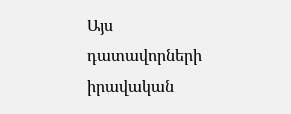Այս դատավորների իրավական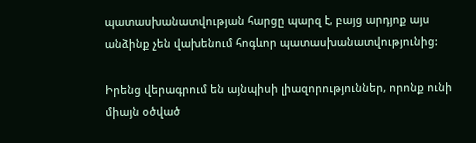պատասխանատվության հարցը պարզ է, բայց արդյոք այս անձինք չեն վախենում հոգևոր պատասխանատվությունից:

Իրենց վերագրում են այնպիսի լիազորություններ, որոնք ունի միայն օծված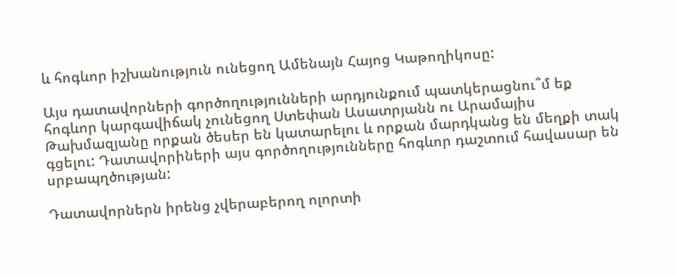և հոգևոր իշխանություն ունեցող Ամենայն Հայոց Կաթողիկոսը:

Այս դատավորների գործողությունների արդյունքում պատկերացնու՞մ եք հոգևոր կարգավիճակ չունեցող Ստեփան Ասատրյանն ու Արամայիս Թախմազյանը որքան ծեսեր են կատարելու և որքան մարդկանց են մեղքի տակ գցելու: Դատավորիների այս գործողությունները հոգևոր դաշտում հավասար են սրբապղծության:

Դատավորներն իրենց չվերաբերող ոլորտի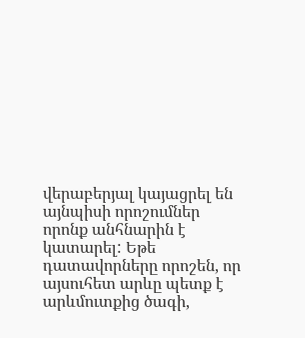վերաբերյալ կայացրել են այնպիսի որոշումներ որոնք անհնարին է կատարել: Եթե դատավորները որոշեն, որ այսուհետ արևը պետք է արևմուտքից ծագի,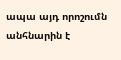ապա այդ որոշումն անհնարին է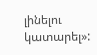լինելու կատարել»: